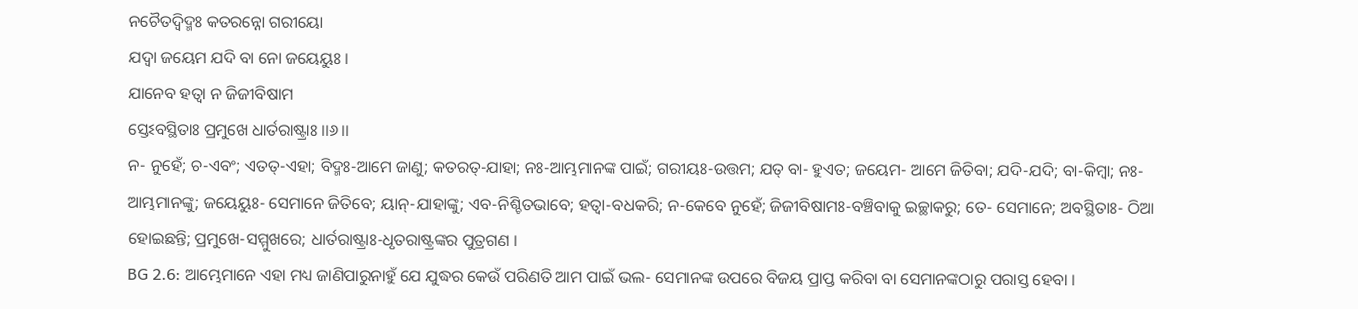ନଚୈତଦ୍ୱିଦ୍ମଃ କତରନ୍ନୋ ଗରୀୟୋ
ଯଦ୍ୱା ଜୟେମ ଯଦି ବା ନୋ ଜୟେୟୁଃ ।
ଯାନେବ ହତ୍ୱା ନ ଜିଜୀବିଷାମ
ସ୍ତେଽବସ୍ଥିତାଃ ପ୍ରମୁଖେ ଧାର୍ତରାଷ୍ଟ୍ରାଃ ।।୬।।
ନ- ନୁହେଁ; ଚ-ଏବଂ; ଏତତ୍-ଏହା; ବିଦ୍ମଃ-ଆମେ ଜାଣୁ; କତରତ୍-ଯାହା; ନଃ-ଆମ୍ଭମାନଙ୍କ ପାଇଁ; ଗରୀୟଃ-ଉତ୍ତମ; ଯତ୍ ବା- ହୁଏତ; ଜୟେମ- ଆମେ ଜିତିବା; ଯଦି-ଯଦି; ବା-କିମ୍ବା; ନଃ-ଆମ୍ଭମାନଙ୍କୁ; ଜୟେୟୁଃ- ସେମାନେ ଜିତିବେ; ୟାନ୍-ଯାହାଙ୍କୁ; ଏବ-ନିଶ୍ଚିତଭାବେ; ହତ୍ୱା-ବଧକରି; ନ-କେବେ ନୁହେଁ; ଜିଜୀବିଷାମଃ-ବଞ୍ଚିବାକୁ ଇଚ୍ଛାକରୁ; ତେ- ସେମାନେ; ଅବସ୍ଥିତାଃ- ଠିଆ ହୋଇଛନ୍ତି; ପ୍ରମୁଖେ-ସମ୍ମୁଖରେ; ଧାର୍ତରାଷ୍ଟ୍ରାଃ-ଧୃତରାଷ୍ଟ୍ରଙ୍କର ପୁତ୍ରଗଣ ।
BG 2.6: ଆମ୍ଭେମାନେ ଏହା ମଧ୍ୟ ଜାଣିପାରୁନାହୁଁ ଯେ ଯୁଦ୍ଧର କେଉଁ ପରିଣତି ଆମ ପାଇଁ ଭଲ- ସେମାନଙ୍କ ଉପରେ ବିଜୟ ପ୍ରାପ୍ତ କରିବା ବା ସେମାନଙ୍କଠାରୁ ପରାସ୍ତ ହେବା ।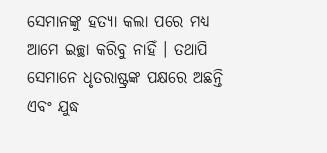ସେମାନଙ୍କୁ ହତ୍ୟା କଲା ପରେ ମଧ୍ୟ ଆମେ ଇଚ୍ଛା କରିବୁ ନାହିଁ । ତଥାପି ସେମାନେ ଧୃତରାଷ୍ଟ୍ରଙ୍କ ପକ୍ଷରେ ଅଛନ୍ତି ଏବଂ ଯୁଦ୍ଧ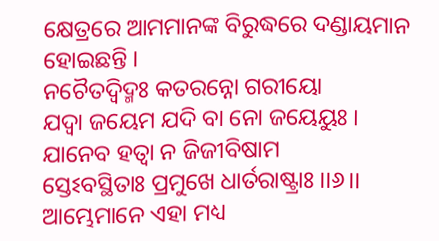କ୍ଷେତ୍ରରେ ଆମମାନଙ୍କ ବିରୁଦ୍ଧରେ ଦଣ୍ଡାୟମାନ ହୋଇଛନ୍ତି ।
ନଚୈତଦ୍ୱିଦ୍ମଃ କତରନ୍ନୋ ଗରୀୟୋ
ଯଦ୍ୱା ଜୟେମ ଯଦି ବା ନୋ ଜୟେୟୁଃ ।
ଯାନେବ ହତ୍ୱା ନ ଜିଜୀବିଷାମ
ସ୍ତେଽବସ୍ଥିତାଃ ପ୍ରମୁଖେ ଧାର୍ତରାଷ୍ଟ୍ରାଃ ।।୬।।
ଆମ୍ଭେମାନେ ଏହା ମଧ୍ୟ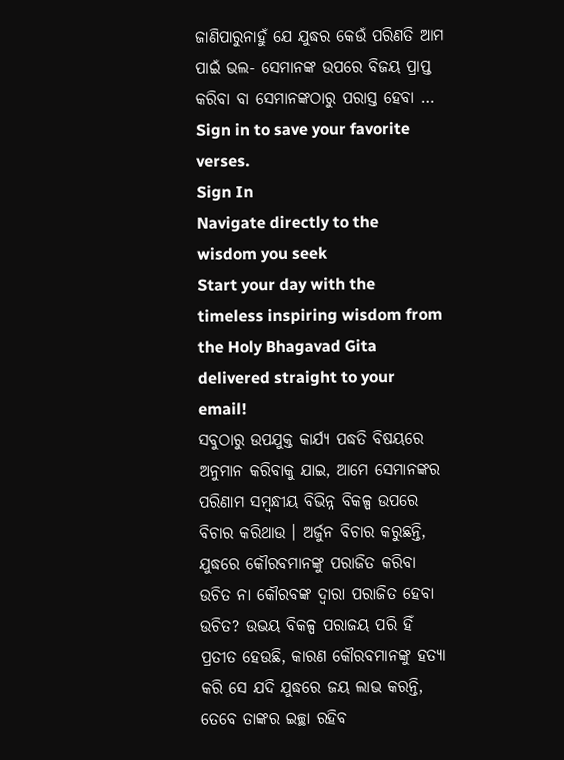ଜାଣିପାରୁନାହୁଁ ଯେ ଯୁଦ୍ଧର କେଉଁ ପରିଣତି ଆମ ପାଇଁ ଭଲ- ସେମାନଙ୍କ ଉପରେ ବିଜୟ ପ୍ରାପ୍ତ କରିବା ବା ସେମାନଙ୍କଠାରୁ ପରାସ୍ତ ହେବା …
Sign in to save your favorite verses.
Sign In
Navigate directly to the wisdom you seek
Start your day with the timeless inspiring wisdom from the Holy Bhagavad Gita delivered straight to your email!
ସବୁଠାରୁ ଉପଯୁକ୍ତ କାର୍ଯ୍ୟ ପଦ୍ଧତି ବିଷୟରେ ଅନୁମାନ କରିବାକୁ ଯାଇ, ଆମେ ସେମାନଙ୍କର ପରିଣାମ ସମ୍ବନ୍ଧୀୟ ବିଭିନ୍ନ ବିକଳ୍ପ ଉପରେ ବିଚାର କରିଥାଉ । ଅର୍ଜୁନ ବିଚାର କରୁଛନ୍ତି, ଯୁଦ୍ଧରେ କୌରବମାନଙ୍କୁ ପରାଜିତ କରିବା ଉଚିତ ନା କୌରବଙ୍କ ଦ୍ୱାରା ପରାଜିତ ହେବା ଉଚିତ? ଉଭୟ ବିକଳ୍ପ ପରାଜୟ ପରି ହିଁ ପ୍ରତୀତ ହେଉଛି, କାରଣ କୌରବମାନଙ୍କୁ ହତ୍ୟା କରି ସେ ଯଦି ଯୁଦ୍ଧରେ ଜୟ ଲାଭ କରନ୍ତି, ତେବେ ତାଙ୍କର ଇଚ୍ଛା ରହିବ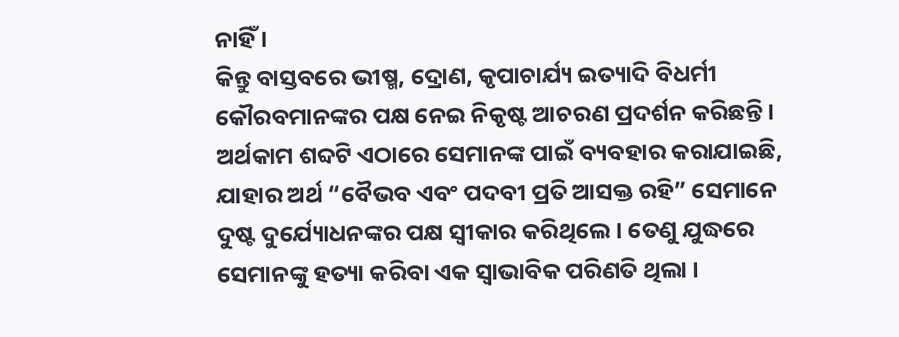ନାହିଁ ।
କିନ୍ତୁ ବାସ୍ତବରେ ଭୀଷ୍ମ, ଦ୍ରୋଣ, କୃପାଚାର୍ଯ୍ୟ ଇତ୍ୟାଦି ବିଧର୍ମୀ କୌରବମାନଙ୍କର ପକ୍ଷ ନେଇ ନିକୃଷ୍ଟ ଆଚରଣ ପ୍ରଦର୍ଶନ କରିଛନ୍ତି । ଅର୍ଥକାମ ଶବ୍ଦଟି ଏଠାରେ ସେମାନଙ୍କ ପାଇଁ ବ୍ୟବହାର କରାଯାଇଛି, ଯାହାର ଅର୍ଥ “ବୈଭବ ଏବଂ ପଦବୀ ପ୍ରତି ଆସକ୍ତ ରହି” ସେମାନେ ଦୁଷ୍ଟ ଦୁର୍ଯ୍ୟୋଧନଙ୍କର ପକ୍ଷ ସ୍ୱୀକାର କରିଥିଲେ । ତେଣୁ ଯୁଦ୍ଧରେ ସେମାନଙ୍କୁ ହତ୍ୟା କରିବା ଏକ ସ୍ୱାଭାବିକ ପରିଣତି ଥିଲା ।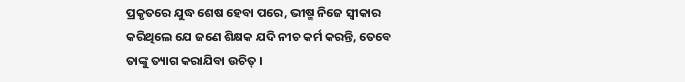ପ୍ରକୃତରେ ଯୁଦ୍ଧ ଶେଷ ହେବା ପରେ, ଭୀଷ୍ମ ନିଜେ ସ୍ୱୀକାର କରିଥିଲେ ଯେ ଜଣେ ଶିକ୍ଷକ ଯଦି ନୀଚ କର୍ମ କରନ୍ତି, ତେବେ ତାଙ୍କୁ ତ୍ୟାଗ କରାଯିବା ଉଚିତ୍ ।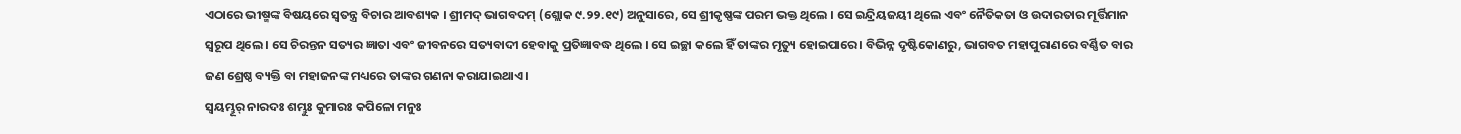ଏଠାରେ ଭୀଷ୍ମଙ୍କ ବିଷୟରେ ସ୍ୱତନ୍ତ୍ର ବିଚାର ଆବଶ୍ୟକ । ଶ୍ରୀମଦ୍ ଭାଗବଦମ୍ (ଶ୍ଲୋକ ୯.୨୨.୧୯) ଅନୁସାରେ, ସେ ଶ୍ରୀକୃଷ୍ଣଙ୍କ ପରମ ଭକ୍ତ ଥିଲେ । ସେ ଇନ୍ଦ୍ରିୟଜୟୀ ଥିଲେ ଏବଂ ନୈତିକତା ଓ ଉଦାରତାର ମୂର୍ତ୍ତିମାନ ସ୍ୱରୂପ ଥିଲେ । ସେ ଚିରନ୍ତନ ସତ୍ୟର ଜ୍ଞାତା ଏବଂ ଜୀବନରେ ସତ୍ୟବାଦୀ ହେବାକୁ ପ୍ରତିଜ୍ଞାବଦ୍ଧ ଥିଲେ । ସେ ଇଚ୍ଛା କଲେ ହିଁ ତାଙ୍କର ମୃତ୍ୟୁ ହୋଇପାରେ । ବିଭିନ୍ନ ଦୃଷ୍ଟିକୋଣରୁ, ଭାଗବତ ମହାପୁରାଣରେ ବର୍ଣ୍ଣିତ ବାର ଜଣ ଶ୍ରେଷ୍ଠ ବ୍ୟକ୍ତି ବା ମହାଜନଙ୍କ ମଧ୍ୟରେ ତାଙ୍କର ଗଣନା କରାଯାଇଥାଏ ।
ସ୍ୱୟମ୍ଭୂର୍ ନାରଦଃ ଶମ୍ଭୁଃ କୁମାରଃ କପିଳୋ ମନୁଃ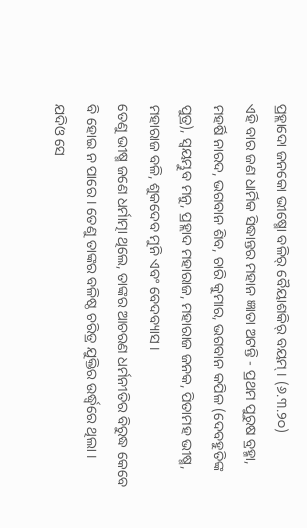ପ୍ରହ୍ଲାଦୋ ଜନକୋ ଭୀଷ୍ମୋ ବଳିର୍ ବୈୟାଶକିର୍ ବୟମ୍ । (୬.୩.୨୦)
ଏହି ବାର ଜଣ ଧାର୍ମିକ ସିଦ୍ଧାନ୍ତର ମହାନ ଜ୍ଞାତା ଅଟନ୍ତି - ପ୍ରଥମ ପୁରୁଷ ବ୍ରହ୍ମା, ମହର୍ଷି ନାରଦ, ଭଗବାନ ଶିବ, ଚାରି କୁମାର, ଭଗବାନ କପିଳ (ଦେବହୁତିଙ୍କ ପୁତ୍ର), ସ୍ୱୟମ୍ଭୁବ ମନୁ, ପ୍ରହ୍ଲାଦ ମହାରାଜ, ମହାରାଜ ଜନକ, ପିତାମହ ଭୀଷ୍ମ, ମହାରାଜ ବଳି, ଶୁକଦେବ ମୁନି ଏବଂ ବେଦବ୍ୟାସ ।
ତେଣୁ ଭୀଷ୍ମ ଜଣେ ଧର୍ମାତ୍ମା ଥିଲେ, ତାଙ୍କର ଆଚରଣ ଧର୍ମନୀତିର ବିରୁଦ୍ଧ କେବେ ବି ହୋଇ ନ ପାରେ । ତେଣୁ ତାଙ୍କର ବଳିଷ୍ଠ ଚରିତ୍ର ଯୁକ୍ତିର ଉର୍ଦ୍ଧ୍ୱରେ ଥିଲା । ଯଦିଓ ସେ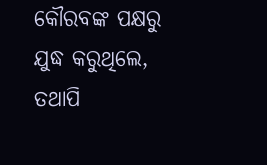କୌରବଙ୍କ ପକ୍ଷରୁ ଯୁଦ୍ଧ କରୁଥିଲେ, ତଥାପି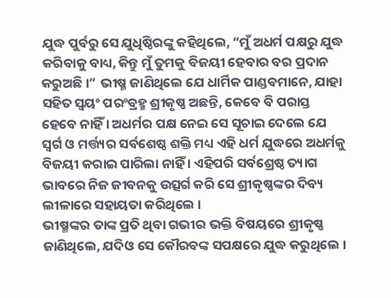ଯୁଦ୍ଧ ପୁର୍ବରୁ ସେ ଯୁଧିଷ୍ଠିରଙ୍କୁ କହିଥିଲେ, “ମୁଁ ଅଧର୍ମ ପକ୍ଷରୁ ଯୁଦ୍ଧ କରିବାକୁ ବାଧ୍ୟ, କିନ୍ତୁ ମୁଁ ତୁମକୁ ବିଜୟୀ ହେବାର ବର ପ୍ରଦାନ କରୁଅଛି ।” ଭୀଷ୍ମ ଜାଣିଥିଲେ ଯେ ଧାର୍ମିକ ପାଣ୍ଡବମାନେ, ଯାହା ସହିତ ସ୍ୱୟଂ ପରଂବ୍ରହ୍ମ ଶ୍ରୀକୃଷ୍ଣ ଅଛନ୍ତି, କେବେ ବି ପରାସ୍ତ ହେବେ ନାହିଁ । ଅଧର୍ମର ପକ୍ଷ ନେଇ ସେ ସୂଚାଇ ଦେଲେ ଯେ ସ୍ୱର୍ଗ ଓ ମର୍ତ୍ତ୍ୟର ସର୍ବଶେଷ୍ଠ ଶକ୍ତି ମଧ୍ୟ ଏହି ଧର୍ମ ଯୁଦ୍ଧରେ ଅଧର୍ମକୁ ବିଜୟୀ କରାଇ ପାରିଲା ନାହିଁ । ଏହିପରି ସର୍ବଶ୍ରେଷ୍ଠ ତ୍ୟାଗ ଭାବରେ ନିଜ ଜୀବନକୁ ଉତ୍ସର୍ଗ କରି ସେ ଶ୍ରୀକୃଷ୍ଣଙ୍କର ଦିବ୍ୟ ଲୀଳାରେ ସହାୟତା କରିଥିଲେ ।
ଭୀଷ୍ମଙ୍କର ତାଙ୍କ ପ୍ରତି ଥିବା ଗଭୀର ଭକ୍ତି ବିଷୟରେ ଶ୍ରୀକୃଷ୍ଣ ଜାଣିଥିଲେ, ଯଦିଓ ସେ କୌରବଙ୍କ ସପକ୍ଷରେ ଯୁଦ୍ଧ କରୁଥିଲେ ।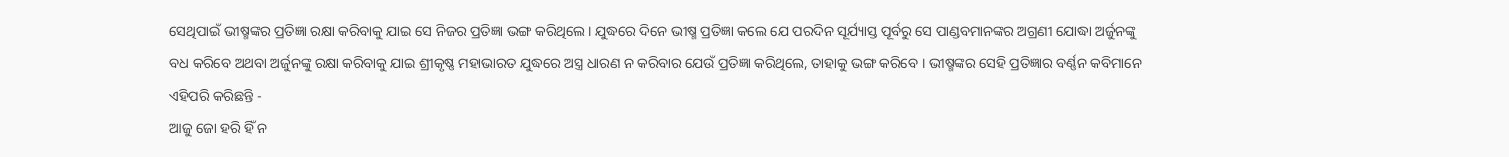ସେଥିପାଇଁ ଭୀଷ୍ମଙ୍କର ପ୍ରତିଜ୍ଞା ରକ୍ଷା କରିବାକୁ ଯାଇ ସେ ନିଜର ପ୍ରତିଜ୍ଞା ଭଙ୍ଗ କରିଥିଲେ । ଯୁଦ୍ଧରେ ଦିନେ ଭୀଷ୍ମ ପ୍ରତିଜ୍ଞା କଲେ ଯେ ପରଦିନ ସୂର୍ଯ୍ୟାସ୍ତ ପୂର୍ବରୁ ସେ ପାଣ୍ଡବମାନଙ୍କର ଅଗ୍ରଣୀ ଯୋଦ୍ଧା ଅର୍ଜୁନଙ୍କୁ ବଧ କରିବେ ଅଥବା ଅର୍ଜୁନଙ୍କୁ ରକ୍ଷା କରିବାକୁ ଯାଇ ଶ୍ରୀକୃଷ୍ଣ ମହାଭାରତ ଯୁଦ୍ଧରେ ଅସ୍ତ୍ର ଧାରଣ ନ କରିବାର ଯେଉଁ ପ୍ରତିଜ୍ଞା କରିଥିଲେ, ତାହାକୁ ଭଙ୍ଗ କରିବେ । ଭୀଷ୍ମଙ୍କର ସେହି ପ୍ରତିଜ୍ଞାର ବର୍ଣ୍ଣନ କବିମାନେ ଏହିପରି କରିଛନ୍ତି -
ଆଜୁ ଜୋ ହରି ହିଁ ନ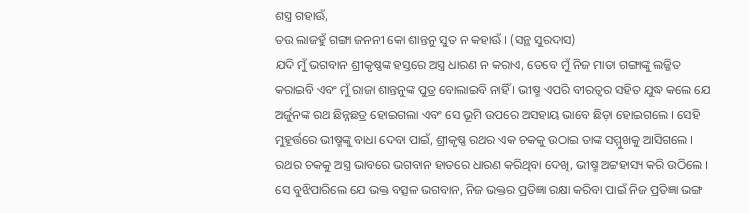ଶସ୍ତ୍ର ଗହାଊଁ,
ତଉ ଲାଜହୁଁ ଗଙ୍ଗା ଜନନୀ କୋ ଶାନ୍ତନୁ ସୁତ ନ କହାଊଁ । (ସନ୍ଥ ସୁରଦାସ)
ଯଦି ମୁଁ ଭଗବାନ ଶ୍ରୀକୃଷ୍ଣଙ୍କ ହସ୍ତରେ ଅସ୍ତ୍ର ଧାରଣ ନ କରାଏ, ତେବେ ମୁଁ ନିଜ ମାତା ଗଙ୍ଗାଙ୍କୁ ଲଜ୍ଜିତ କରାଇବି ଏବଂ ମୁଁ ରାଜା ଶାନ୍ତନୁଙ୍କ ପୁତ୍ର ବୋଲାଇବି ନାହିଁ । ଭୀଷ୍ମ ଏପରି ବୀରତ୍ୱର ସହିତ ଯୁଦ୍ଧ କଲେ ଯେ ଅର୍ଜୁନଙ୍କ ରଥ ଛିନ୍ନଛତ୍ର ହୋଇଗଲା ଏବଂ ସେ ଭୂମି ଉପରେ ଅସହାୟ ଭାବେ ଛିଡ଼ା ହୋଇଗଲେ । ସେହି ମୁହୂର୍ତ୍ତରେ ଭୀଷ୍ମଙ୍କୁ ବାଧା ଦେବା ପାଇଁ, ଶ୍ରୀକୃଷ୍ଣ ରଥର ଏକ ଚକକୁ ଉଠାଇ ତାଙ୍କ ସମ୍ମୁଖକୁ ଆସିଗଲେ । ରଥର ଚକକୁ ଅସ୍ତ୍ର ଭାବରେ ଭଗବାନ ହାତରେ ଧାରଣ କରିଥିବା ଦେଖି, ଭୀଷ୍ମ ଅଟ୍ଟହାସ୍ୟ କରି ଉଠିଲେ । ସେ ବୁଝିପାରିଲେ ଯେ ଭକ୍ତ ବତ୍ସଳ ଭଗବାନ, ନିଜ ଭକ୍ତର ପ୍ରତିଜ୍ଞା ରକ୍ଷା କରିବା ପାଇଁ ନିଜ ପ୍ରତିଜ୍ଞା ଭଙ୍ଗ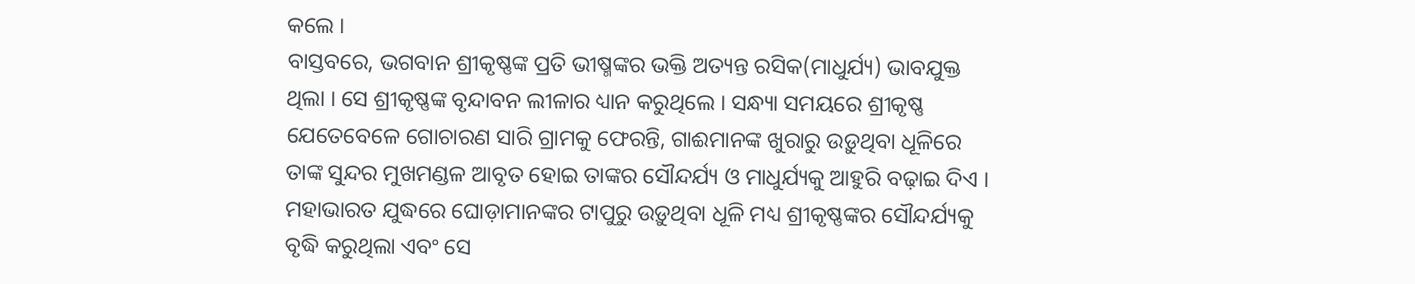କଲେ ।
ବାସ୍ତବରେ, ଭଗବାନ ଶ୍ରୀକୃଷ୍ଣଙ୍କ ପ୍ରତି ଭୀଷ୍ମଙ୍କର ଭକ୍ତି ଅତ୍ୟନ୍ତ ରସିକ(ମାଧୁର୍ଯ୍ୟ) ଭାବଯୁକ୍ତ ଥିଲା । ସେ ଶ୍ରୀକୃଷ୍ଣଙ୍କ ବୃନ୍ଦାବନ ଲୀଳାର ଧ୍ୟାନ କରୁଥିଲେ । ସନ୍ଧ୍ୟା ସମୟରେ ଶ୍ରୀକୃଷ୍ଣ ଯେତେବେଳେ ଗୋଚାରଣ ସାରି ଗ୍ରାମକୁ ଫେରନ୍ତି, ଗାଈମାନଙ୍କ ଖୁରାରୁ ଉଡ଼ୁଥିବା ଧୂଳିରେ ତାଙ୍କ ସୁନ୍ଦର ମୁଖମଣ୍ଡଳ ଆବୃତ ହୋଇ ତାଙ୍କର ସୌନ୍ଦର୍ଯ୍ୟ ଓ ମାଧୁର୍ଯ୍ୟକୁ ଆହୁରି ବଢ଼ାଇ ଦିଏ । ମହାଭାରତ ଯୁଦ୍ଧରେ ଘୋଡ଼ାମାନଙ୍କର ଟାପୁରୁ ଉଡ଼ୁଥିବା ଧୂଳି ମଧ୍ୟ ଶ୍ରୀକୃଷ୍ଣଙ୍କର ସୌନ୍ଦର୍ଯ୍ୟକୁ ବୃଦ୍ଧି କରୁଥିଲା ଏବଂ ସେ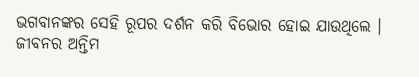ଭଗବାନଙ୍କର ସେହି ରୂପର ଦର୍ଶନ କରି ବିଭୋର ହୋଇ ଯାଉଥିଲେ ।
ଜୀବନର ଅନ୍ତିମ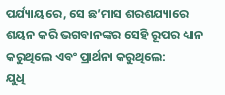ପର୍ଯ୍ୟାୟରେ, ସେ ଛ’ମାସ ଶରଶଯ୍ୟାରେ ଶୟନ କରି ଭଗବାନଙ୍କର ସେହି ରୂପର ଧ୍ୟାନ କରୁଥିଲେ ଏବଂ ପ୍ରାର୍ଥନା କରୁଥିଲେ:
ଯୁଧି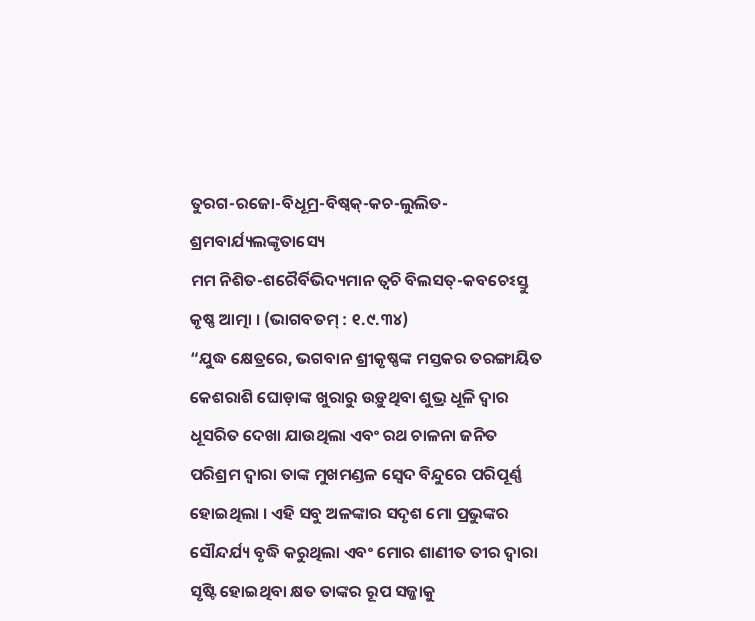ତୁରଗ-ରଜୋ-ବିଧୂମ୍ର-ବିଷ୍ୱକ୍-କଚ-ଲୁଲିତ-ଶ୍ରମବାର୍ଯ୍ୟଲଙ୍କୃତାସ୍ୟେ
ମମ ନିଶିତ-ଶରୈର୍ବିଭିଦ୍ୟମାନ ତ୍ୱଚି ବିଲସତ୍-କବଚେଽସ୍ତୁ କୃଷ୍ଣ ଆତ୍ମା । (ଭାଗବତମ୍ : ୧.୯.୩୪)
“ଯୁଦ୍ଧ କ୍ଷେତ୍ରରେ, ଭଗବାନ ଶ୍ରୀକୃଷ୍ଣଙ୍କ ମସ୍ତକର ତରଙ୍ଗାୟିତ କେଶରାଶି ଘୋଡ଼ାଙ୍କ ଖୁରାରୁ ଉଡ଼ୁଥିବା ଶୁଭ୍ର ଧୂଳି ଦ୍ୱାର ଧୂସରିତ ଦେଖା ଯାଉଥିଲା ଏବଂ ରଥ ଚାଳନା ଜନିତ ପରିଶ୍ରମ ଦ୍ୱାରା ତାଙ୍କ ମୁଖମଣ୍ଡଳ ସ୍ୱେଦ ବିନ୍ଦୁରେ ପରିପୂର୍ଣ୍ଣ ହୋଇଥିଲା । ଏହି ସବୁ ଅଳଙ୍କାର ସଦୃଶ ମୋ ପ୍ରଭୁଙ୍କର ସୌନ୍ଦର୍ଯ୍ୟ ବୃଦ୍ଧି କରୁଥିଲା ଏବଂ ମୋର ଶାଣୀତ ତୀର ଦ୍ୱାରା ସୃଷ୍ଟି ହୋଇଥିବା କ୍ଷତ ତାଙ୍କର ରୂପ ସଜ୍ଜାକୁ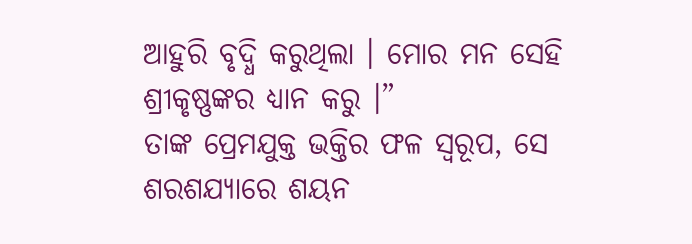ଆହୁରି ବୃଦ୍ଧି କରୁଥିଲା । ମୋର ମନ ସେହି ଶ୍ରୀକୃଷ୍ଣଙ୍କର ଧ୍ୟାନ କରୁ ।”
ତାଙ୍କ ପ୍ରେମଯୁକ୍ତ ଭକ୍ତିର ଫଳ ସ୍ୱରୂପ, ସେ ଶରଶଯ୍ୟାରେ ଶୟନ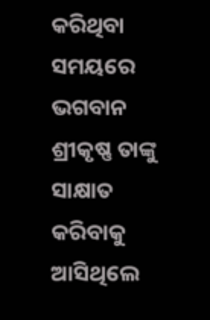କରିଥିବା ସମୟରେ ଭଗବାନ ଶ୍ରୀକୃଷ୍ଣ ତାଙ୍କୁ ସାକ୍ଷାତ କରିବାକୁ ଆସିଥିଲେ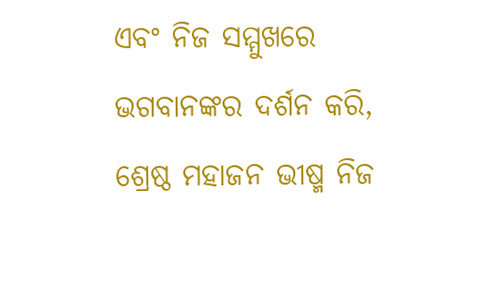ଏବଂ ନିଜ ସମ୍ମୁଖରେ ଭଗବାନଙ୍କର ଦର୍ଶନ କରି, ଶ୍ରେଷ୍ଠ ମହାଜନ ଭୀଷ୍ମ ନିଜ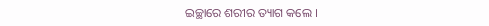ଇଚ୍ଛାରେ ଶରୀର ତ୍ୟାଗ କଲେ ।